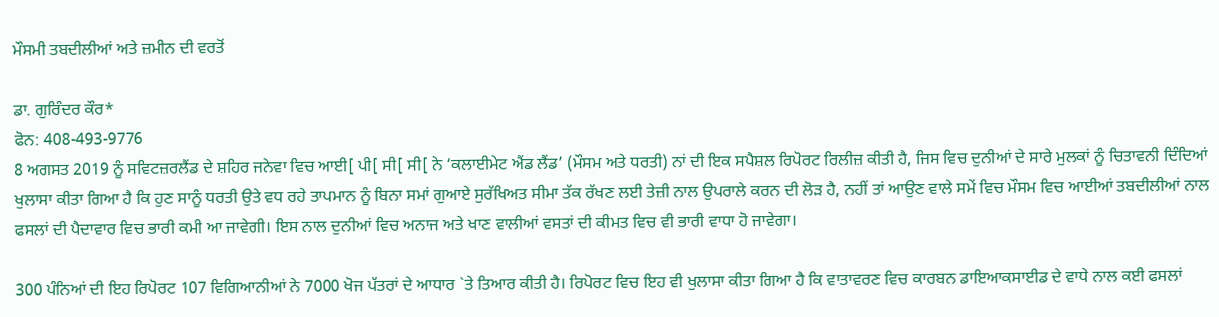ਮੌਸਮੀ ਤਬਦੀਲੀਆਂ ਅਤੇ ਜ਼ਮੀਨ ਦੀ ਵਰਤੋਂ

ਡਾ. ਗੁਰਿੰਦਰ ਕੌਰ*
ਫੋਨ: 408-493-9776
8 ਅਗਸਤ 2019 ਨੂੰ ਸਵਿਟਜ਼ਰਲੈਂਡ ਦੇ ਸ਼ਹਿਰ ਜਨੇਵਾ ਵਿਚ ਆਈ[ ਪੀ[ ਸੀ[ ਸੀ[ ਨੇ ‘ਕਲਾਈਮੇਟ ਐਂਡ ਲੈਂਡ’ (ਮੌਸਮ ਅਤੇ ਧਰਤੀ) ਨਾਂ ਦੀ ਇਕ ਸਪੈਸ਼ਲ ਰਿਪੋਰਟ ਰਿਲੀਜ਼ ਕੀਤੀ ਹੈ, ਜਿਸ ਵਿਚ ਦੁਨੀਆਂ ਦੇ ਸਾਰੇ ਮੁਲਕਾਂ ਨੂੰ ਚਿਤਾਵਨੀ ਦਿੰਦਿਆਂ ਖੁਲਾਸਾ ਕੀਤਾ ਗਿਆ ਹੈ ਕਿ ਹੁਣ ਸਾਨੂੰ ਧਰਤੀ ਉਤੇ ਵਧ ਰਹੇ ਤਾਪਮਾਨ ਨੂੰ ਬਿਨਾ ਸਮਾਂ ਗੁਆਏ ਸੁਰੱਖਿਅਤ ਸੀਮਾ ਤੱਕ ਰੱਖਣ ਲਈ ਤੇਜ਼ੀ ਨਾਲ ਉਪਰਾਲੇ ਕਰਨ ਦੀ ਲੋੜ ਹੈ, ਨਹੀਂ ਤਾਂ ਆਉਣ ਵਾਲੇ ਸਮੇਂ ਵਿਚ ਮੌਸਮ ਵਿਚ ਆਈਆਂ ਤਬਦੀਲੀਆਂ ਨਾਲ ਫਸਲਾਂ ਦੀ ਪੈਦਾਵਾਰ ਵਿਚ ਭਾਰੀ ਕਮੀ ਆ ਜਾਵੇਗੀ। ਇਸ ਨਾਲ ਦੁਨੀਆਂ ਵਿਚ ਅਨਾਜ ਅਤੇ ਖਾਣ ਵਾਲੀਆਂ ਵਸਤਾਂ ਦੀ ਕੀਮਤ ਵਿਚ ਵੀ ਭਾਰੀ ਵਾਧਾ ਹੋ ਜਾਵੇਗਾ।

300 ਪੰਨਿਆਂ ਦੀ ਇਹ ਰਿਪੋਰਟ 107 ਵਿਗਿਆਨੀਆਂ ਨੇ 7000 ਖੋਜ ਪੱਤਰਾਂ ਦੇ ਆਧਾਰ `ਤੇ ਤਿਆਰ ਕੀਤੀ ਹੈ। ਰਿਪੋਰਟ ਵਿਚ ਇਹ ਵੀ ਖੁਲਾਸਾ ਕੀਤਾ ਗਿਆ ਹੈ ਕਿ ਵਾਤਾਵਰਣ ਵਿਚ ਕਾਰਬਨ ਡਾਇਆਕਸਾਈਡ ਦੇ ਵਾਧੇ ਨਾਲ ਕਈ ਫਸਲਾਂ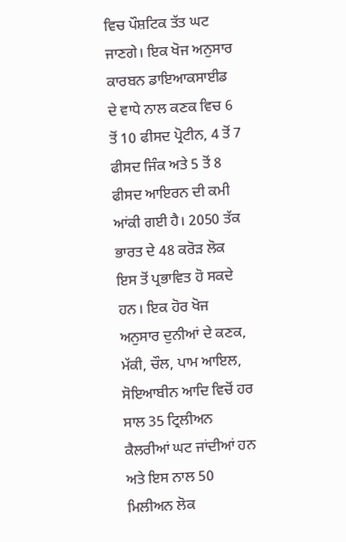ਵਿਚ ਪੌਸ਼ਟਿਕ ਤੱਤ ਘਟ ਜਾਣਗੇ। ਇਕ ਖੋਜ ਅਨੁਸਾਰ ਕਾਰਬਨ ਡਾਇਆਕਸਾਈਡ ਦੇ ਵਾਧੇ ਨਾਲ ਕਣਕ ਵਿਚ 6 ਤੋਂ 10 ਫੀਸਦ ਪ੍ਰੋਟੀਨ, 4 ਤੋਂ 7 ਫੀਸਦ ਜਿੰਕ ਅਤੇ 5 ਤੋਂ 8 ਫੀਸਦ ਆਇਰਨ ਦੀ ਕਮੀ ਆਂਕੀ ਗਈ ਹੈ। 2050 ਤੱਕ ਭਾਰਤ ਦੇ 48 ਕਰੋੜ ਲੋਕ ਇਸ ਤੋਂ ਪ੍ਰਭਾਵਿਤ ਹੋ ਸਕਦੇ ਹਨ। ਇਕ ਹੋਰ ਖੋਜ ਅਨੁਸਾਰ ਦੁਨੀਆਂ ਦੇ ਕਣਕ, ਮੱਕੀ, ਚੌਲ, ਪਾਮ ਆਇਲ, ਸੋਇਆਬੀਨ ਆਦਿ ਵਿਚੋਂ ਹਰ ਸਾਲ 35 ਟ੍ਰਿਲੀਅਨ ਕੈਲਰੀਆਂ ਘਟ ਜਾਂਦੀਆਂ ਹਨ ਅਤੇ ਇਸ ਨਾਲ 50 ਮਿਲੀਅਨ ਲੋਕ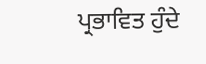ਪ੍ਰਭਾਵਿਤ ਹੁੰਦੇ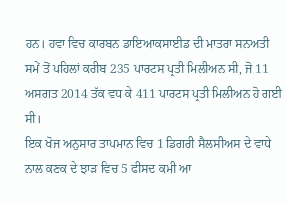ਹਨ। ਹਵਾ ਵਿਚ ਕਾਰਬਨ ਡਾਇਆਕਸਾਈਡ ਦੀ ਮਾਤਰਾ ਸਨਅਤੀ ਸਮੇਂ ਤੋਂ ਪਹਿਲਾਂ ਕਰੀਬ 235 ਪਾਰਟਸ ਪ੍ਰਤੀ ਮਿਲੀਅਨ ਸੀ, ਜੋ 11 ਅਸਗਤ 2014 ਤੱਕ ਵਧ ਕੇ 411 ਪਾਰਟਸ ਪ੍ਰਤੀ ਮਿਲੀਅਨ ਹੋ ਗਈ ਸੀ।
ਇਕ ਖੋਜ ਅਨੁਸਾਰ ਤਾਪਮਾਨ ਵਿਚ 1 ਡਿਗਰੀ ਸੈਲਸੀਅਸ ਦੇ ਵਾਧੇ ਨਾਲ ਕਣਕ ਦੇ ਝਾੜ ਵਿਚ 5 ਫੀਸਦ ਕਮੀ ਆ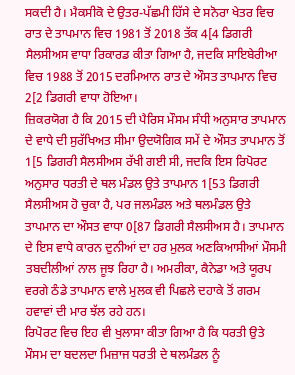ਸਕਦੀ ਹੈ। ਮੈਕਸੀਕੋ ਦੇ ਉਤਰ-ਪੱਛਮੀ ਹਿੱਸੇ ਦੇ ਸਨੋਰਾ ਖੇਤਰ ਵਿਚ ਰਾਤ ਦੇ ਤਾਪਮਾਨ ਵਿਚ 1981 ਤੋਂ 2018 ਤੱਕ 4[4 ਡਿਗਰੀ ਸੈਲਸੀਅਸ ਵਾਧਾ ਰਿਕਾਰਡ ਕੀਤਾ ਗਿਆ ਹੈ, ਜਦਕਿ ਸਾਇਬੇਰੀਆ ਵਿਚ 1988 ਤੋਂ 2015 ਦਰਮਿਆਨ ਰਾਤ ਦੇ ਔਸਤ ਤਾਪਮਾਨ ਵਿਚ 2[2 ਡਿਗਰੀ ਵਾਧਾ ਹੋਇਆ।
ਜ਼ਿਕਰਯੋਗ ਹੈ ਕਿ 2015 ਦੀ ਪੈਰਿਸ ਮੌਸਮ ਸੰਧੀ ਅਨੁਸਾਰ ਤਾਪਮਾਨ ਦੇ ਵਾਧੇ ਦੀ ਸੁਰੱਖਿਅਤ ਸੀਮਾ ਉਦਯੋਗਿਕ ਸਮੇਂ ਦੇ ਔਸਤ ਤਾਪਮਾਨ ਤੋਂ 1[5 ਡਿਗਰੀ ਸੈਲਸੀਅਸ ਰੱਖੀ ਗਈ ਸੀ, ਜਦਕਿ ਇਸ ਰਿਪੋਰਟ ਅਨੁਸਾਰ ਧਰਤੀ ਦੇ ਥਲ ਮੰਡਲ ਉਤੇ ਤਾਪਮਾਨ 1[53 ਡਿਗਰੀ ਸੈਲਸੀਅਸ ਹੋ ਚੁਕਾ ਹੈ, ਪਰ ਜਲਮੰਡਲ ਅਤੇ ਥਲਮੰਡਲ ਉਤੇ ਤਾਪਮਾਨ ਦਾ ਔਸਤ ਵਾਧਾ 0[87 ਡਿਗਰੀ ਸੈਲਸੀਅਸ ਹੈ। ਤਾਪਮਾਨ ਦੇ ਇਸ ਵਾਧੇ ਕਾਰਨ ਦੁਨੀਆਂ ਦਾ ਹਰ ਮੁਲਕ ਅਣਕਿਆਸੀਆਂ ਮੌਸਮੀ ਤਬਦੀਲੀਆਂ ਨਾਲ ਜੂਝ ਰਿਹਾ ਹੈ। ਅਮਰੀਕਾ, ਕੈਨੇਡਾ ਅਤੇ ਯੂਰਪ ਵਰਗੇ ਠੰਡੇ ਤਾਪਮਾਨ ਵਾਲੇ ਮੁਲਕ ਵੀ ਪਿਛਲੇ ਦਹਾਕੇ ਤੋਂ ਗਰਮ ਹਵਾਵਾਂ ਦੀ ਮਾਰ ਝੱਲ ਰਹੇ ਹਨ।
ਰਿਪੋਰਟ ਵਿਚ ਇਹ ਵੀ ਖੁਲਾਸਾ ਕੀਤਾ ਗਿਆ ਹੈ ਕਿ ਧਰਤੀ ਉਤੇ ਮੌਸਮ ਦਾ ਬਦਲਦਾ ਮਿਜ਼ਾਜ ਧਰਤੀ ਦੇ ਥਲਮੰਡਲ ਨੂੰ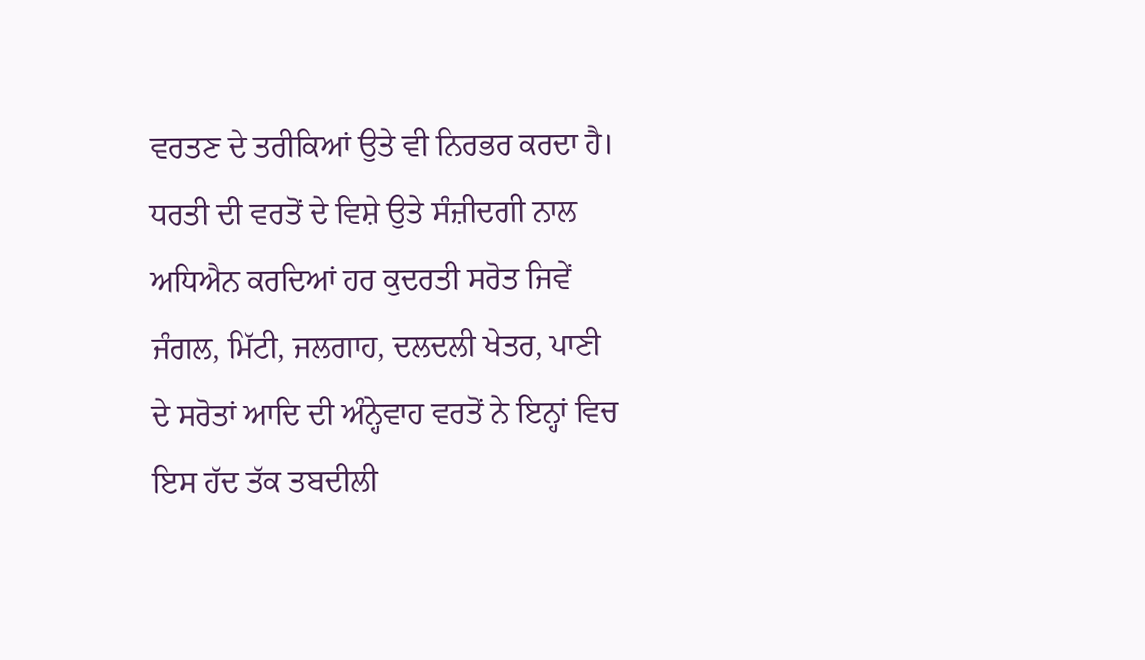ਵਰਤਣ ਦੇ ਤਰੀਕਿਆਂ ਉਤੇ ਵੀ ਨਿਰਭਰ ਕਰਦਾ ਹੈ। ਧਰਤੀ ਦੀ ਵਰਤੋਂ ਦੇ ਵਿਸ਼ੇ ਉਤੇ ਸੰਜ਼ੀਦਗੀ ਨਾਲ ਅਧਿਐਨ ਕਰਦਿਆਂ ਹਰ ਕੁਦਰਤੀ ਸਰੋਤ ਜਿਵੇਂ ਜੰਗਲ, ਮਿੱਟੀ, ਜਲਗਾਹ, ਦਲਦਲੀ ਖੇਤਰ, ਪਾਣੀ ਦੇ ਸਰੋਤਾਂ ਆਦਿ ਦੀ ਅੰਨ੍ਹੇਵਾਹ ਵਰਤੋਂ ਨੇ ਇਨ੍ਹਾਂ ਵਿਚ ਇਸ ਹੱਦ ਤੱਕ ਤਬਦੀਲੀ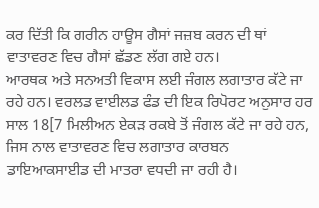ਕਰ ਦਿੱਤੀ ਕਿ ਗਰੀਨ ਹਾਊਸ ਗੈਸਾਂ ਜਜ਼ਬ ਕਰਨ ਦੀ ਥਾਂ ਵਾਤਾਵਰਣ ਵਿਚ ਗੈਸਾਂ ਛੱਡਣ ਲੱਗ ਗਏ ਹਨ।
ਆਰਥਕ ਅਤੇ ਸਨਅਤੀ ਵਿਕਾਸ ਲਈ ਜੰਗਲ ਲਗਾਤਾਰ ਕੱਟੇ ਜਾ ਰਹੇ ਹਨ। ਵਰਲਡ ਵਾਈਲਡ ਫੰਡ ਦੀ ਇਕ ਰਿਪੋਰਟ ਅਨੁਸਾਰ ਹਰ ਸਾਲ 18[7 ਮਿਲੀਅਨ ਏਕੜ ਰਕਬੇ ਤੋਂ ਜੰਗਲ ਕੱਟੇ ਜਾ ਰਹੇ ਹਨ, ਜਿਸ ਨਾਲ ਵਾਤਾਵਰਣ ਵਿਚ ਲਗਾਤਾਰ ਕਾਰਬਨ ਡਾਇਆਕਸਾਈਡ ਦੀ ਮਾਤਰਾ ਵਧਦੀ ਜਾ ਰਹੀ ਹੈ।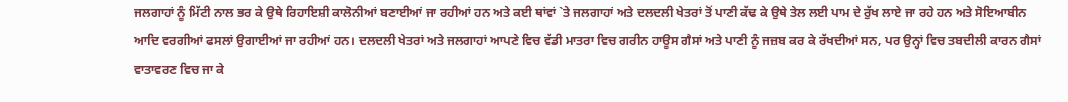ਜਲਗਾਹਾਂ ਨੂੰ ਮਿੱਟੀ ਨਾਲ ਭਰ ਕੇ ਉਥੇ ਰਿਹਾਇਸ਼ੀ ਕਾਲੋਨੀਆਂ ਬਣਾਈਆਂ ਜਾ ਰਹੀਆਂ ਹਨ ਅਤੇ ਕਈ ਥਾਂਵਾਂ `ਤੇ ਜਲਗਾਹਾਂ ਅਤੇ ਦਲਦਲੀ ਖੇਤਰਾਂ ਤੋਂ ਪਾਣੀ ਕੱਢ ਕੇ ਉਥੇ ਤੇਲ ਲਈ ਪਾਮ ਦੇ ਰੁੱਖ ਲਾਏ ਜਾ ਰਹੇ ਹਨ ਅਤੇ ਸੋਇਆਬੀਨ ਆਦਿ ਵਰਗੀਆਂ ਫਸਲਾਂ ਉਗਾਈਆਂ ਜਾ ਰਹੀਆਂ ਹਨ। ਦਲਦਲੀ ਖੇਤਰਾਂ ਅਤੇ ਜਲਗਾਹਾਂ ਆਪਣੇ ਵਿਚ ਵੱਡੀ ਮਾਤਰਾ ਵਿਚ ਗਰੀਨ ਹਾਊਸ ਗੈਸਾਂ ਅਤੇ ਪਾਣੀ ਨੂੰ ਜਜ਼ਬ ਕਰ ਕੇ ਰੱਖਦੀਆਂ ਸਨ, ਪਰ ਉਨ੍ਹਾਂ ਵਿਚ ਤਬਦੀਲੀ ਕਾਰਨ ਗੈਸਾਂ ਵਾਤਾਵਰਣ ਵਿਚ ਜਾ ਕੇ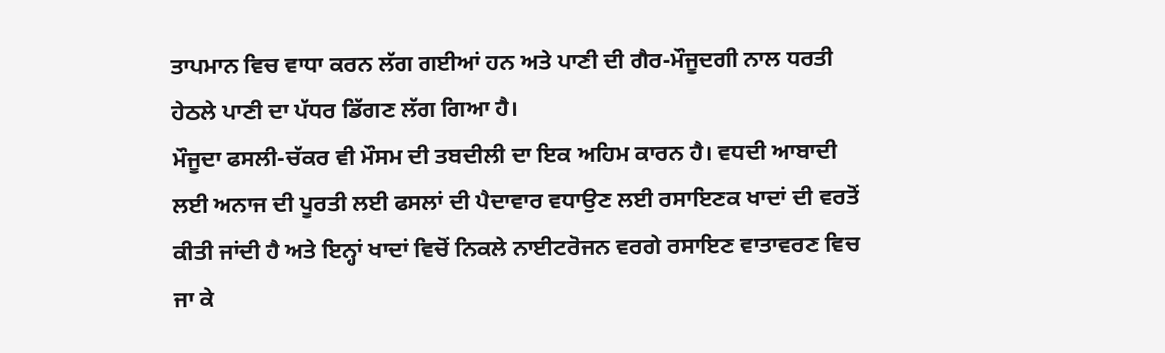ਤਾਪਮਾਨ ਵਿਚ ਵਾਧਾ ਕਰਨ ਲੱਗ ਗਈਆਂ ਹਨ ਅਤੇ ਪਾਣੀ ਦੀ ਗੈਰ-ਮੌਜੂਦਗੀ ਨਾਲ ਧਰਤੀ ਹੇਠਲੇ ਪਾਣੀ ਦਾ ਪੱਧਰ ਡਿੱਗਣ ਲੱਗ ਗਿਆ ਹੈ।
ਮੌਜੂਦਾ ਫਸਲੀ-ਚੱਕਰ ਵੀ ਮੌਸਮ ਦੀ ਤਬਦੀਲੀ ਦਾ ਇਕ ਅਹਿਮ ਕਾਰਨ ਹੈ। ਵਧਦੀ ਆਬਾਦੀ ਲਈ ਅਨਾਜ ਦੀ ਪੂਰਤੀ ਲਈ ਫਸਲਾਂ ਦੀ ਪੈਦਾਵਾਰ ਵਧਾਉਣ ਲਈ ਰਸਾਇਣਕ ਖਾਦਾਂ ਦੀ ਵਰਤੋਂ ਕੀਤੀ ਜਾਂਦੀ ਹੈ ਅਤੇ ਇਨ੍ਹਾਂ ਖਾਦਾਂ ਵਿਚੋਂ ਨਿਕਲੇ ਨਾਈਟਰੋਜਨ ਵਰਗੇ ਰਸਾਇਣ ਵਾਤਾਵਰਣ ਵਿਚ ਜਾ ਕੇ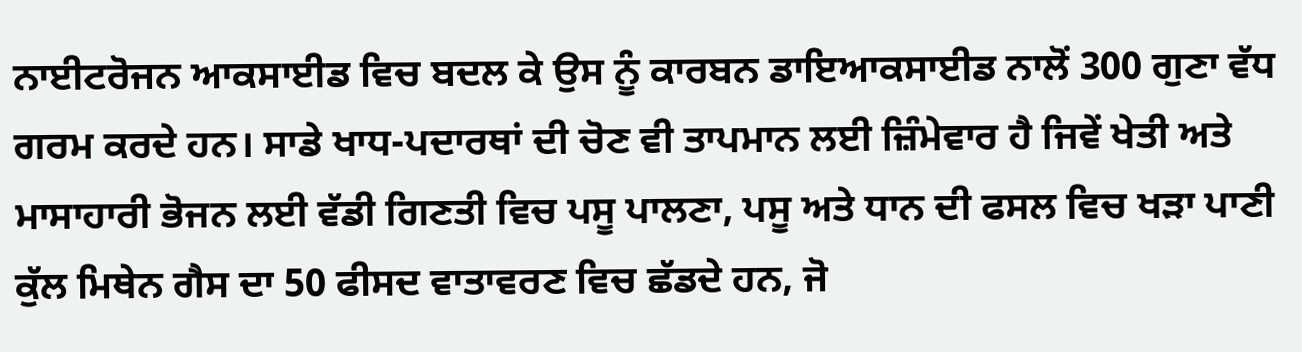ਨਾਈਟਰੋਜਨ ਆਕਸਾਈਡ ਵਿਚ ਬਦਲ ਕੇ ਉਸ ਨੂੰ ਕਾਰਬਨ ਡਾਇਆਕਸਾਈਡ ਨਾਲੋਂ 300 ਗੁਣਾ ਵੱਧ ਗਰਮ ਕਰਦੇ ਹਨ। ਸਾਡੇ ਖਾਧ-ਪਦਾਰਥਾਂ ਦੀ ਚੋਣ ਵੀ ਤਾਪਮਾਨ ਲਈ ਜ਼ਿੰਮੇਵਾਰ ਹੈ ਜਿਵੇਂ ਖੇਤੀ ਅਤੇ ਮਾਸਾਹਾਰੀ ਭੋਜਨ ਲਈ ਵੱਡੀ ਗਿਣਤੀ ਵਿਚ ਪਸੂ ਪਾਲਣਾ, ਪਸੂ ਅਤੇ ਧਾਨ ਦੀ ਫਸਲ ਵਿਚ ਖੜਾ ਪਾਣੀ ਕੁੱਲ ਮਿਥੇਨ ਗੈਸ ਦਾ 50 ਫੀਸਦ ਵਾਤਾਵਰਣ ਵਿਚ ਛੱਡਦੇ ਹਨ, ਜੋ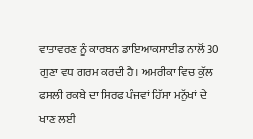ਵਾਤਾਵਰਣ ਨੂੰ ਕਾਰਬਨ ਡਾਇਆਕਸਾਈਡ ਨਾਲੋਂ 30 ਗੁਣਾ ਵਧ ਗਰਮ ਕਰਦੀ ਹੈ। ਅਮਰੀਕਾ ਵਿਚ ਕੁੱਲ ਫਸਲੀ ਰਕਬੇ ਦਾ ਸਿਰਫ ਪੰਜਵਾਂ ਹਿੱਸਾ ਮਨੁੱਖਾਂ ਦੇ ਖਾਣ ਲਈ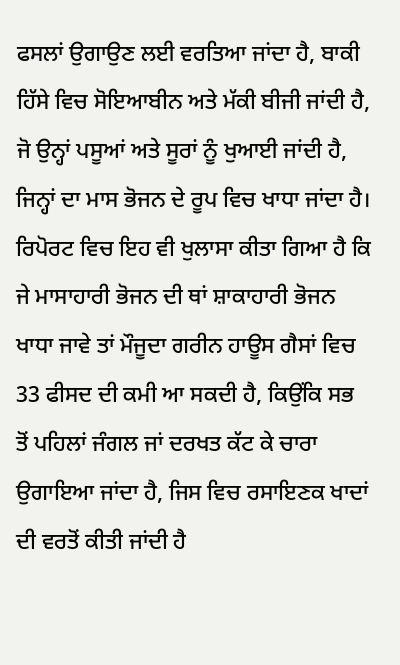ਫਸਲਾਂ ਉਗਾਉਣ ਲਈ ਵਰਤਿਆ ਜਾਂਦਾ ਹੈ, ਬਾਕੀ ਹਿੱਸੇ ਵਿਚ ਸੋਇਆਬੀਨ ਅਤੇ ਮੱਕੀ ਬੀਜੀ ਜਾਂਦੀ ਹੈ, ਜੋ ਉਨ੍ਹਾਂ ਪਸੂਆਂ ਅਤੇ ਸੂਰਾਂ ਨੂੰ ਖੁਆਈ ਜਾਂਦੀ ਹੈ, ਜਿਨ੍ਹਾਂ ਦਾ ਮਾਸ ਭੋਜਨ ਦੇ ਰੂਪ ਵਿਚ ਖਾਧਾ ਜਾਂਦਾ ਹੈ।
ਰਿਪੋਰਟ ਵਿਚ ਇਹ ਵੀ ਖੁਲਾਸਾ ਕੀਤਾ ਗਿਆ ਹੈ ਕਿ ਜੇ ਮਾਸਾਹਾਰੀ ਭੋਜਨ ਦੀ ਥਾਂ ਸ਼ਾਕਾਹਾਰੀ ਭੋਜਨ ਖਾਧਾ ਜਾਵੇ ਤਾਂ ਮੌਜੂਦਾ ਗਰੀਨ ਹਾਊਸ ਗੈਸਾਂ ਵਿਚ 33 ਫੀਸਦ ਦੀ ਕਮੀ ਆ ਸਕਦੀ ਹੈ, ਕਿਉਂਕਿ ਸਭ ਤੋਂ ਪਹਿਲਾਂ ਜੰਗਲ ਜਾਂ ਦਰਖਤ ਕੱਟ ਕੇ ਚਾਰਾ ਉਗਾਇਆ ਜਾਂਦਾ ਹੈ, ਜਿਸ ਵਿਚ ਰਸਾਇਣਕ ਖਾਦਾਂ ਦੀ ਵਰਤੋਂ ਕੀਤੀ ਜਾਂਦੀ ਹੈ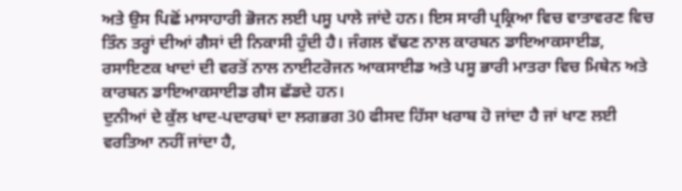ਅਤੇ ਉਸ ਪਿਛੋਂ ਮਾਸਾਹਾਰੀ ਭੋਜਨ ਲਈ ਪਸੂ ਪਾਲੇ ਜਾਂਦੇ ਹਨ। ਇਸ ਸਾਰੀ ਪ੍ਰਕ੍ਰਿਆ ਵਿਚ ਵਾਤਾਵਰਣ ਵਿਚ ਤਿੰਨ ਤਰ੍ਹਾਂ ਦੀਆਂ ਗੈਸਾਂ ਦੀ ਨਿਕਾਸੀ ਹੁੰਦੀ ਹੈ। ਜੰਗਲ ਵੱਢਣ ਨਾਲ ਕਾਰਬਨ ਡਾਇਆਕਸਾਈਡ, ਰਸਾਇਣਕ ਖਾਦਾਂ ਦੀ ਵਰਤੋਂ ਨਾਲ ਨਾਈਟਰੋਜਨ ਆਕਸਾਈਡ ਅਤੇ ਪਸੂ ਭਾਰੀ ਮਾਤਰਾ ਵਿਚ ਮਿਥੇਨ ਅਤੇ ਕਾਰਬਨ ਡਾਇਆਕਸਾਈਡ ਗੈਸ ਛੱਡਦੇ ਹਨ।
ਦੁਨੀਆਂ ਦੇ ਕੁੱਲ ਖਾਦ-ਪਦਾਰਥਾਂ ਦਾ ਲਗਭਗ 30 ਫੀਸਦ ਹਿੱਸਾ ਖਰਾਬ ਹੋ ਜਾਂਦਾ ਹੈ ਜਾਂ ਖਾਣ ਲਈ ਵਰਤਿਆ ਨਹੀਂ ਜਾਂਦਾ ਹੈ,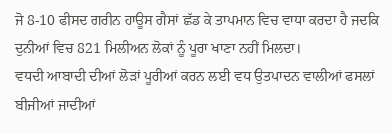ਜੋ 8-10 ਫੀਸਦ ਗਰੀਨ ਹਾਊਸ ਗੈਸਾਂ ਛੱਡ ਕੇ ਤਾਪਮਾਨ ਵਿਚ ਵਾਧਾ ਕਰਦਾ ਹੈ ਜਦਕਿ ਦੁਨੀਆਂ ਵਿਚ 821 ਮਿਲੀਅਨ ਲੋਕਾਂ ਨੂੰ ਪੂਰਾ ਖਾਣਾ ਨਹੀਂ ਮਿਲਦਾ।
ਵਧਦੀ ਆਬਾਦੀ ਦੀਆਂ ਲੋੜਾਂ ਪੂਰੀਆਂ ਕਰਨ ਲਈ ਵਧ ਉਤਪਾਦਨ ਵਾਲੀਆਂ ਫਸਲਾਂ ਬੀਜੀਆਂ ਜਾਦੀਆਂ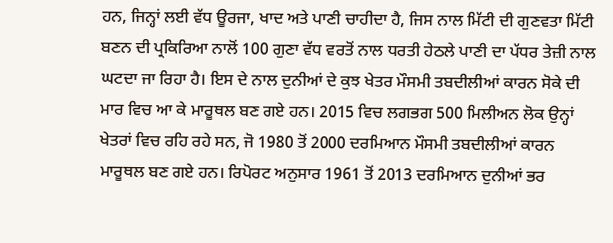ਹਨ, ਜਿਨ੍ਹਾਂ ਲਈ ਵੱਧ ਊਰਜਾ, ਖਾਦ ਅਤੇ ਪਾਣੀ ਚਾਹੀਦਾ ਹੈ, ਜਿਸ ਨਾਲ ਮਿੱਟੀ ਦੀ ਗੁਣਵਤਾ ਮਿੱਟੀ ਬਣਨ ਦੀ ਪ੍ਰਕਿਰਿਆ ਨਾਲੋਂ 100 ਗੁਣਾ ਵੱਧ ਵਰਤੋਂ ਨਾਲ ਧਰਤੀ ਹੇਠਲੇ ਪਾਣੀ ਦਾ ਪੱਧਰ ਤੇਜ਼ੀ ਨਾਲ ਘਟਦਾ ਜਾ ਰਿਹਾ ਹੈ। ਇਸ ਦੇ ਨਾਲ ਦੁਨੀਆਂ ਦੇ ਕੁਝ ਖੇਤਰ ਮੌਸਮੀ ਤਬਦੀਲੀਆਂ ਕਾਰਨ ਸੋਕੇ ਦੀ ਮਾਰ ਵਿਚ ਆ ਕੇ ਮਾਰੂਥਲ ਬਣ ਗਏ ਹਨ। 2015 ਵਿਚ ਲਗਭਗ 500 ਮਿਲੀਅਨ ਲੋਕ ਉਨ੍ਹਾਂ ਖੇਤਰਾਂ ਵਿਚ ਰਹਿ ਰਹੇ ਸਨ, ਜੋ 1980 ਤੋਂ 2000 ਦਰਮਿਆਨ ਮੌਸਮੀ ਤਬਦੀਲੀਆਂ ਕਾਰਨ ਮਾਰੂਥਲ ਬਣ ਗਏ ਹਨ। ਰਿਪੋਰਟ ਅਨੁਸਾਰ 1961 ਤੋਂ 2013 ਦਰਮਿਆਨ ਦੁਨੀਆਂ ਭਰ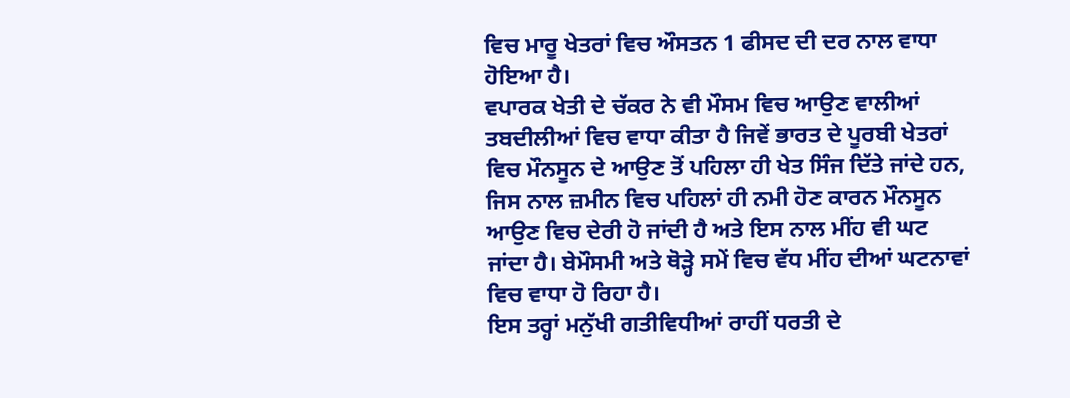ਵਿਚ ਮਾਰੂ ਖੇਤਰਾਂ ਵਿਚ ਔਸਤਨ 1 ਫੀਸਦ ਦੀ ਦਰ ਨਾਲ ਵਾਧਾ ਹੋਇਆ ਹੈ।
ਵਪਾਰਕ ਖੇਤੀ ਦੇ ਚੱਕਰ ਨੇ ਵੀ ਮੌਸਮ ਵਿਚ ਆਉਣ ਵਾਲੀਆਂ ਤਬਦੀਲੀਆਂ ਵਿਚ ਵਾਧਾ ਕੀਤਾ ਹੈ ਜਿਵੇਂ ਭਾਰਤ ਦੇ ਪੂਰਬੀ ਖੇਤਰਾਂ ਵਿਚ ਮੌਨਸੂਨ ਦੇ ਆਉਣ ਤੋਂ ਪਹਿਲਾ ਹੀ ਖੇਤ ਸਿੰਜ ਦਿੱਤੇ ਜਾਂਦੇ ਹਨ, ਜਿਸ ਨਾਲ ਜ਼ਮੀਨ ਵਿਚ ਪਹਿਲਾਂ ਹੀ ਨਮੀ ਹੋਣ ਕਾਰਨ ਮੌਨਸੂਨ ਆਉਣ ਵਿਚ ਦੇਰੀ ਹੋ ਜਾਂਦੀ ਹੈ ਅਤੇ ਇਸ ਨਾਲ ਮੀਂਹ ਵੀ ਘਟ ਜਾਂਦਾ ਹੈ। ਬੇਮੌਸਮੀ ਅਤੇ ਥੋੜ੍ਹੇ ਸਮੇਂ ਵਿਚ ਵੱਧ ਮੀਂਹ ਦੀਆਂ ਘਟਨਾਵਾਂ ਵਿਚ ਵਾਧਾ ਹੋ ਰਿਹਾ ਹੈ।
ਇਸ ਤਰ੍ਹਾਂ ਮਨੁੱਖੀ ਗਤੀਵਿਧੀਆਂ ਰਾਹੀਂ ਧਰਤੀ ਦੇ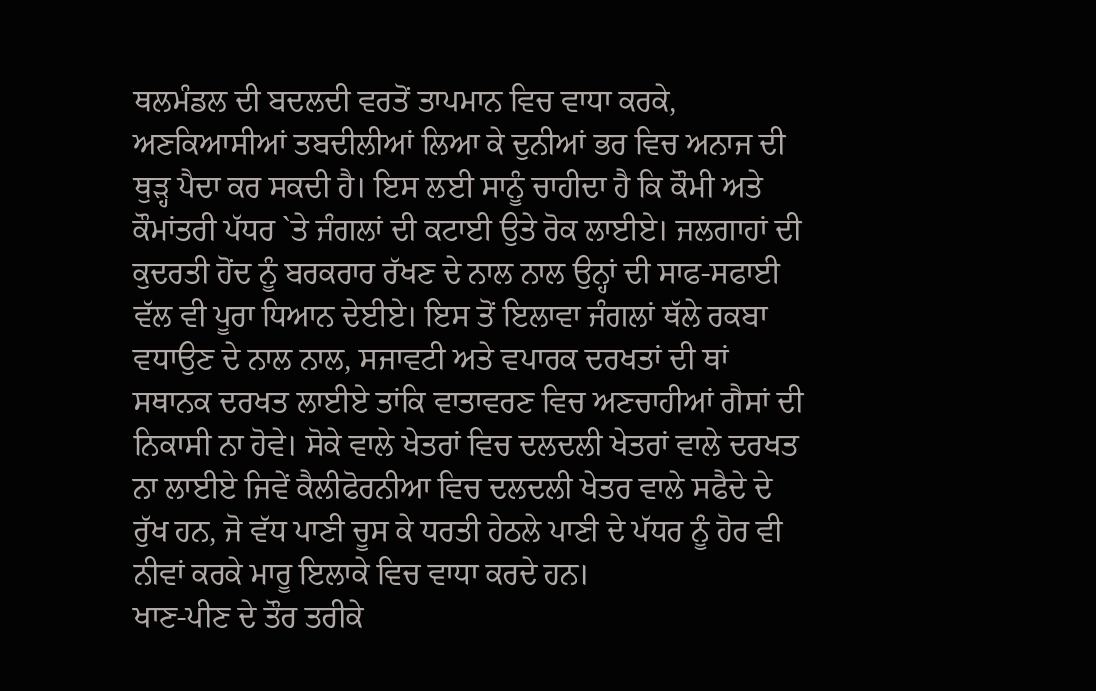ਥਲਮੰਡਲ ਦੀ ਬਦਲਦੀ ਵਰਤੋਂ ਤਾਪਮਾਨ ਵਿਚ ਵਾਧਾ ਕਰਕੇ, ਅਣਕਿਆਸੀਆਂ ਤਬਦੀਲੀਆਂ ਲਿਆ ਕੇ ਦੁਨੀਆਂ ਭਰ ਵਿਚ ਅਨਾਜ ਦੀ ਥੁੜ੍ਹ ਪੈਦਾ ਕਰ ਸਕਦੀ ਹੈ। ਇਸ ਲਈ ਸਾਨੂੰ ਚਾਹੀਦਾ ਹੈ ਕਿ ਕੌਮੀ ਅਤੇ ਕੌਮਾਂਤਰੀ ਪੱਧਰ `ਤੇ ਜੰਗਲਾਂ ਦੀ ਕਟਾਈ ਉਤੇ ਰੋਕ ਲਾਈਏ। ਜਲਗਾਹਾਂ ਦੀ ਕੁਦਰਤੀ ਹੋਂਦ ਨੂੰ ਬਰਕਰਾਰ ਰੱਖਣ ਦੇ ਨਾਲ ਨਾਲ ਉਨ੍ਹਾਂ ਦੀ ਸਾਫ-ਸਫਾਈ ਵੱਲ ਵੀ ਪੂਰਾ ਧਿਆਨ ਦੇਈਏ। ਇਸ ਤੋਂ ਇਲਾਵਾ ਜੰਗਲਾਂ ਥੱਲੇ ਰਕਬਾ ਵਧਾਉਣ ਦੇ ਨਾਲ ਨਾਲ, ਸਜਾਵਟੀ ਅਤੇ ਵਪਾਰਕ ਦਰਖਤਾਂ ਦੀ ਥਾਂ ਸਥਾਨਕ ਦਰਖਤ ਲਾਈਏ ਤਾਂਕਿ ਵਾਤਾਵਰਣ ਵਿਚ ਅਣਚਾਹੀਆਂ ਗੈਸਾਂ ਦੀ ਨਿਕਾਸੀ ਨਾ ਹੋਵੇ। ਸੋਕੇ ਵਾਲੇ ਖੇਤਰਾਂ ਵਿਚ ਦਲਦਲੀ ਖੇਤਰਾਂ ਵਾਲੇ ਦਰਖਤ ਨਾ ਲਾਈਏ ਜਿਵੇਂ ਕੈਲੀਫੋਰਨੀਆ ਵਿਚ ਦਲਦਲੀ ਖੇਤਰ ਵਾਲੇ ਸਫੈਦੇ ਦੇ ਰੁੱਖ ਹਨ, ਜੋ ਵੱਧ ਪਾਣੀ ਚੂਸ ਕੇ ਧਰਤੀ ਹੇਠਲੇ ਪਾਣੀ ਦੇ ਪੱਧਰ ਨੂੰ ਹੋਰ ਵੀ ਨੀਵਾਂ ਕਰਕੇ ਮਾਰੂ ਇਲਾਕੇ ਵਿਚ ਵਾਧਾ ਕਰਦੇ ਹਨ।
ਖਾਣ-ਪੀਣ ਦੇ ਤੌਰ ਤਰੀਕੇ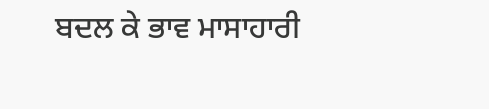ਬਦਲ ਕੇ ਭਾਵ ਮਾਸਾਹਾਰੀ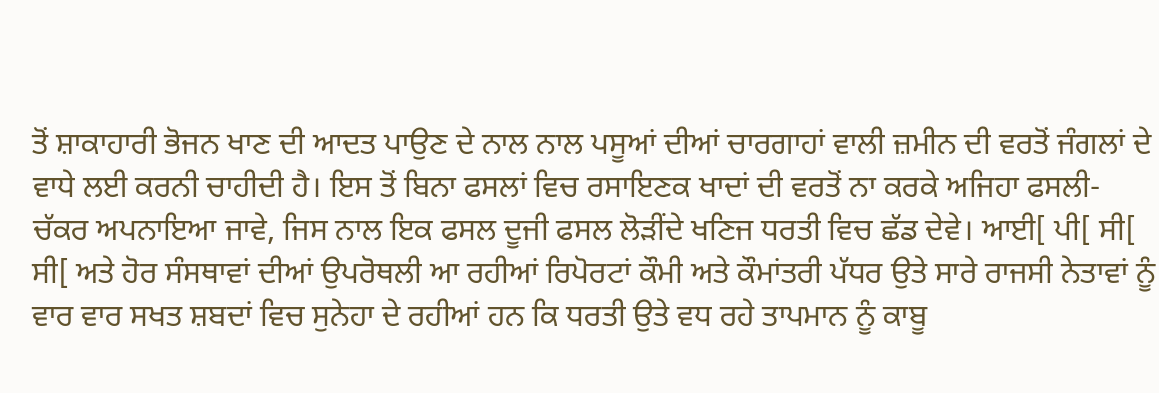ਤੋਂ ਸ਼ਾਕਾਹਾਰੀ ਭੋਜਨ ਖਾਣ ਦੀ ਆਦਤ ਪਾਉਣ ਦੇ ਨਾਲ ਨਾਲ ਪਸੂਆਂ ਦੀਆਂ ਚਾਰਗਾਹਾਂ ਵਾਲੀ ਜ਼ਮੀਨ ਦੀ ਵਰਤੋਂ ਜੰਗਲਾਂ ਦੇ ਵਾਧੇ ਲਈ ਕਰਨੀ ਚਾਹੀਦੀ ਹੈ। ਇਸ ਤੋਂ ਬਿਨਾ ਫਸਲਾਂ ਵਿਚ ਰਸਾਇਣਕ ਖਾਦਾਂ ਦੀ ਵਰਤੋਂ ਨਾ ਕਰਕੇ ਅਜਿਹਾ ਫਸਲੀ-ਚੱਕਰ ਅਪਨਾਇਆ ਜਾਵੇ, ਜਿਸ ਨਾਲ ਇਕ ਫਸਲ ਦੂਜੀ ਫਸਲ ਲੋੜੀਂਦੇ ਖਣਿਜ ਧਰਤੀ ਵਿਚ ਛੱਡ ਦੇਵੇ। ਆਈ[ ਪੀ[ ਸੀ[ ਸੀ[ ਅਤੇ ਹੋਰ ਸੰਸਥਾਵਾਂ ਦੀਆਂ ਉਪਰੋਥਲੀ ਆ ਰਹੀਆਂ ਰਿਪੋਰਟਾਂ ਕੌਮੀ ਅਤੇ ਕੌਮਾਂਤਰੀ ਪੱਧਰ ਉਤੇ ਸਾਰੇ ਰਾਜਸੀ ਨੇਤਾਵਾਂ ਨੂੰ ਵਾਰ ਵਾਰ ਸਖਤ ਸ਼ਬਦਾਂ ਵਿਚ ਸੁਨੇਹਾ ਦੇ ਰਹੀਆਂ ਹਨ ਕਿ ਧਰਤੀ ਉਤੇ ਵਧ ਰਹੇ ਤਾਪਮਾਨ ਨੂੰ ਕਾਬੂ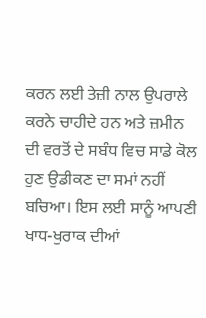ਕਰਨ ਲਈ ਤੇਜ਼ੀ ਨਾਲ ਉਪਰਾਲੇ ਕਰਨੇ ਚਾਹੀਦੇ ਹਨ ਅਤੇ ਜ਼ਮੀਨ ਦੀ ਵਰਤੋਂ ਦੇ ਸਬੰਧ ਵਿਚ ਸਾਡੇ ਕੋਲ ਹੁਣ ਉਡੀਕਣ ਦਾ ਸਮਾਂ ਨਹੀਂ ਬਚਿਆ। ਇਸ ਲਈ ਸਾਨੂੰ ਆਪਣੀ ਖਾਧ-ਖੁਰਾਕ ਦੀਆਂ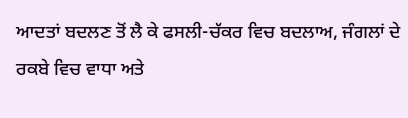ਆਦਤਾਂ ਬਦਲਣ ਤੋਂ ਲੈ ਕੇ ਫਸਲੀ-ਚੱਕਰ ਵਿਚ ਬਦਲਾਅ, ਜੰਗਲਾਂ ਦੇ ਰਕਬੇ ਵਿਚ ਵਾਧਾ ਅਤੇ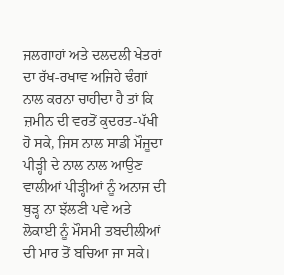ਜਲਗਾਹਾਂ ਅਤੇ ਦਲਦਲੀ ਖੇਤਰਾਂ ਦਾ ਰੱਖ-ਰਖਾਵ ਅਜਿਹੇ ਢੰਗਾਂ ਨਾਲ ਕਰਨਾ ਚਾਹੀਦਾ ਹੈ ਤਾਂ ਕਿ ਜ਼ਮੀਨ ਦੀ ਵਰਤੋਂ ਕੁਦਰਤ-ਪੱਖੀ ਹੋ ਸਕੇ, ਜਿਸ ਨਾਲ ਸਾਡੀ ਮੌਜੂਦਾ ਪੀੜ੍ਹੀ ਦੇ ਨਾਲ ਨਾਲ ਆਉਣ ਵਾਲੀਆਂ ਪੀੜ੍ਹੀਆਂ ਨੂੰ ਅਨਾਜ ਦੀ ਥੁੜ੍ਹ ਨਾ ਝੱਲਣੀ ਪਵੇ ਅਤੇ ਲੋਕਾਈ ਨੂੰ ਮੌਸਮੀ ਤਬਦੀਲੀਆਂ ਦੀ ਮਾਰ ਤੋਂ ਬਚਿਆ ਜਾ ਸਕੇ।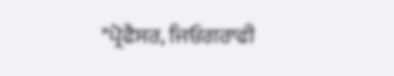*ਪ੍ਰੋਫੈਸਰ, ਜਿਓਗਰਾਫੀ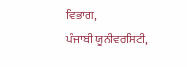ਵਿਭਾਗ,
ਪੰਜਾਬੀ ਯੂਨੀਵਰਸਿਟੀ,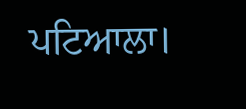ਪਟਿਆਲਾ।